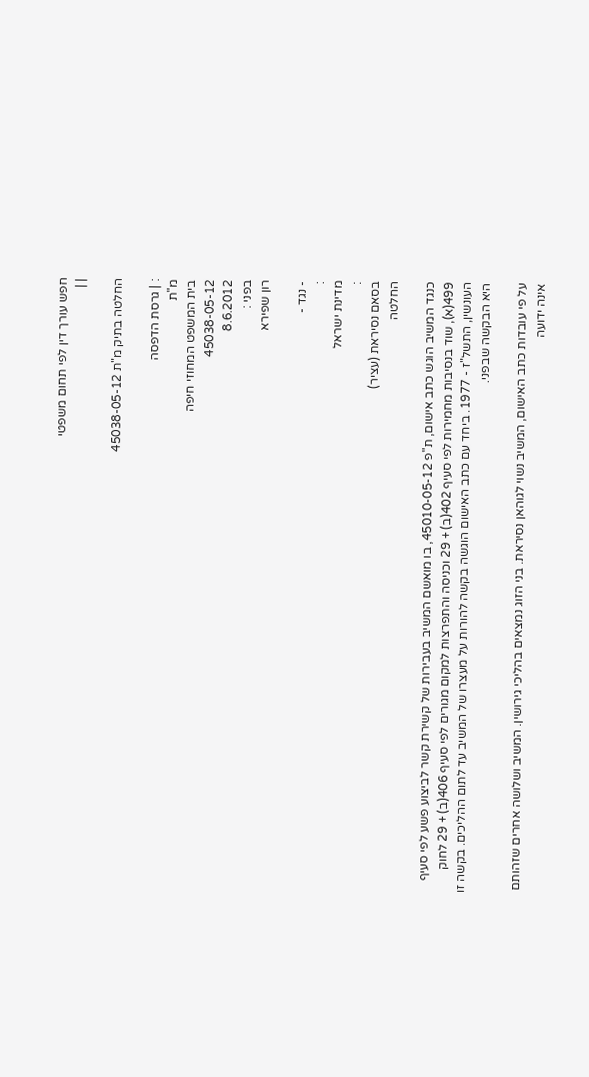חפש עורך דין לפי תחום משפטי
| |

החלטה בתיק מ"ת 45038-05-12

: | גרסת הדפסה
מ"ת
בית המשפט המחוזי חיפה
45038-05-12
8.6.2012
בפני :
רון שפירא

- נגד -
:
מדינת ישראל
:
בסאם נסיראת (עציר)
החלטה

כנגד המשיב הוגש כתב אישום, ת"פ 45010-05-12, בו מואשם המשיב בעבירות של קשירת קשר לביצוע פשע לפי סעיף 499(א), שוד בנסיבות מחמירות לפי סעיף 402(ב) + 29 וכניסה והתפרצות למקום מגורים לפי סעיף 406(ב) + 29 לחוק העונשין, התשל"ז - 1977. ביחד עם כתב האישום הוגשה בקשה להורות על מעצרו של המשיב עד לתום ההליכים. בקשה זו היא הבקשה שבפני.

על פי עובדות כתב האישום, המשיב נשוי לגוהאן נסיראת. בני הזוג נמצאים בהליכי גירושין. המשיב ושלושה אחרים שזהותם אינה ידועה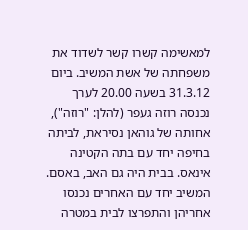למאשימה קשרו קשר לשדוד את משפחתה של אשת המשיב. ביום 31.3.12 בשעה 20.00 לערך נכנסה רוזה געפר (להלן: "רוזה"), אחותה של גוהאן נסיראת, לביתה בחיפה יחד עם בתה הקטינה אינאס. בבית היה גם האב, באסם. המשיב יחד עם האחרים נכנסו אחריהן והתפרצו לבית במטרה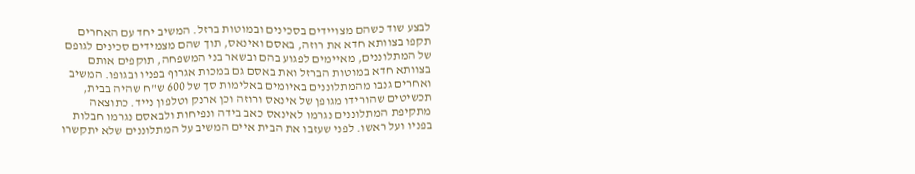לבצע שוד כשהם מצויידים בסכינים ובמוטות ברזל. המשיב יחד עם האחרים תקפו בצוותא חדא את רוזה, באסם ואינאס, תוך שהם מצמידים סכינים לגופם של המתלוננים, מאיימים לפגוע בהם ובשאר בני המשפחה, תוקפים אותם בצוותא חדא במוטות הברזל ואת באסם גם במכות אגרוף בפניו ובגופו. המשיב ואחרים גנבו מהמתלוננים באיומים באלימות סך של 600 ש"ח שהיה בבית, תכשיטים שהורידו מגופן של אינאס ורוזה וכן ארנק וטלפון נייד. כתוצאה מתקיפת המתלוננים נגרמו לאינאס כאב בידה ונפיחות ולבאסם נגרמו חבלות בפניו ועל ראשו. לפני שעזבו את הבית איים המשיב על המתלוננים שלא יתקשרו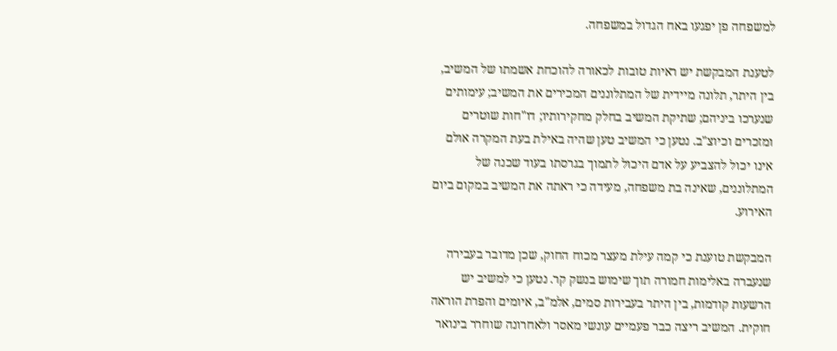למשפחה פן יפגעו באח הגדול במשפחה.

לטענת המבקשת יש ראיות טובות לכאורה להוכחת אשמתו של המשיב, בין היתר, תלונה מיידית של המתלוננים המכירים את המשיב; עימותים שנערכו ביניהם; שתיקת המשיב בחלק מחקירותיו; דו"חות שוטרים ומזכרים וכיוצ"ב. נטען כי המשיב טען שהיה באילת בעת המקרה אולם אינו יכול להצביע על אדם היכול לתמוך בגרסתו בעוד שכנה של המתלוננים, שאינה בת משפחה, מעידה כי ראתה את המשיב במקום ביום האירוע.

המבקשת טוענת כי קמה עילת מעצר מכוח החוק, שכן מדובר בעבירה שנעברה באלימות חמורה תוך שימוש בנשק קר. נטען כי למשיב יש הרשעות קודמות, בין היתר בעבירות סמים, אלמ"ב, איומים והפרת הוראה חוקית. המשיב ריצה כבר פעמיים עונשי מאסר ולאחרונה שוחרר בינואר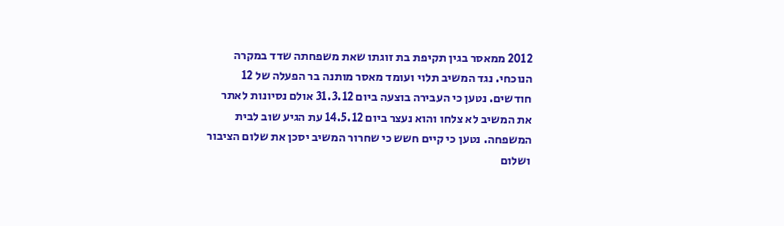2012 ממאסר בגין תקיפת בת זוגתו שאת משפחתה שדד במקרה הנוכחי. נגד המשיב תלוי ועומד מאסר מותנה בר הפעלה של 12 חודשים. נטען כי העבירה בוצעה ביום 31.3.12 אולם נסיונות לאתר את המשיב לא צלחו והוא נעצר ביום 14.5.12 עת הגיע שוב לבית המשפחה. נטען כי קיים חשש כי שחרור המשיב יסכן את שלום הציבור ושלום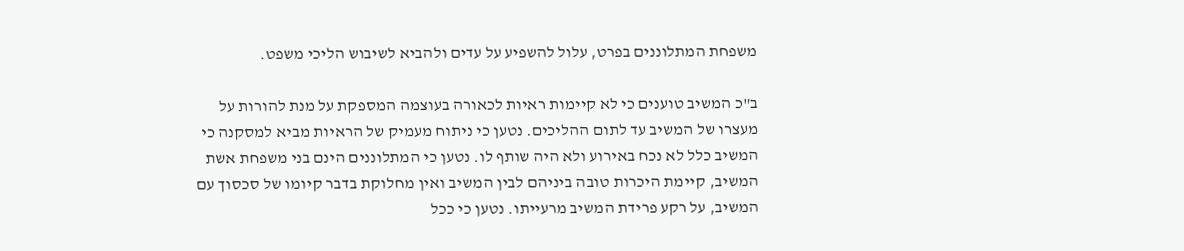משפחת המתלוננים בפרט, עלול להשפיע על עדים ולהביא לשיבוש הליכי משפט.

ב"כ המשיב טוענים כי לא קיימות ראיות לכאורה בעוצמה המספקת על מנת להורות על מעצרו של המשיב עד לתום ההליכים. נטען כי ניתוח מעמיק של הראיות מביא למסקנה כי המשיב כלל לא נכח באירוע ולא היה שותף לו. נטען כי המתלוננים הינם בני משפחת אשת המשיב, קיימת היכרות טובה ביניהם לבין המשיב ואין מחלוקת בדבר קיומו של סכסוך עם המשיב, על רקע פרידת המשיב מרעייתו. נטען כי ככל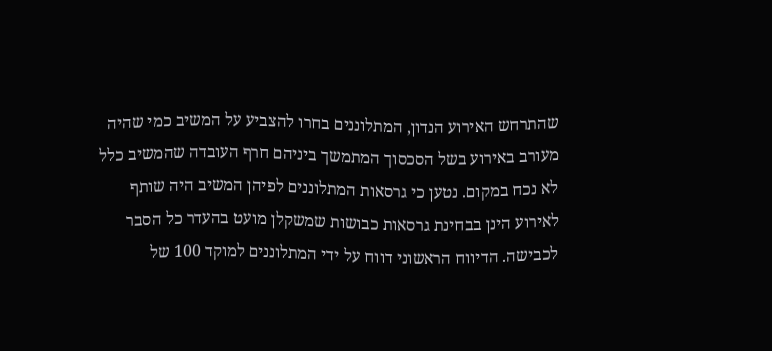שהתרחש האירוע הנדון, המתלוננים בחרו להצביע על המשיב כמי שהיה מעורב באירוע בשל הסכסוך המתמשך ביניהם חרף העובדה שהמשיב כלל לא נכח במקום. נטען כי גרסאות המתלוננים לפיהן המשיב היה שותף לאירוע הינן בבחינת גרסאות כבושות שמשקלן מועט בהעדר כל הסבר לכבישה. הדיווח הראשוני דווח על ידי המתלוננים למוקד 100 של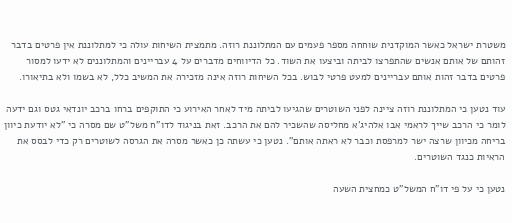משטרת ישראל כאשר המוקדנית שוחחה מספר פעמים עם המתלוננת רוזה. מתמצית השיחות עולה כי למתלוננת אין פרטים בדבר זהותם של אותם אנשים שהתפרצו לביתה וביצעו את השוד. כל הדיווחים מדברים על 4 עבריינים והמתלוננים לא ידעו למסור פרטים בדבר זהות אותם עבריינים למעט פרטי לבוש. בכל השיחות רוזה אינה מזכירה את המשיב כלל, לא בשמו ולא בתיאורו.

עוד נטען כי המתלוננת רוזה ציינה לפני השוטרים שהגיעו לביתה מיד לאחר האירוע כי התוקפים ברחו ברכב יונדאי גטס וגם ידעה לומר כי הרכב שייך לראמי אבו אלהיג'א מחליסה שהשכיר להם את הרכב. זאת בניגוד לדו"ח משל"ט שם מסרה כי "לא יודעת כיוון בריחה מכיוון שרצה ישר למרפסת וכבר לא ראתה אותם". נטען כי עשתה כן כאשר מסרה את הגרסה לשוטרים רק כדי לבסס את הראיות כנגד השוטרים.

נטען כי על פי דו"ח המשל"ט כמחצית השעה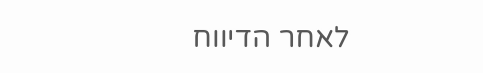לאחר הדיווח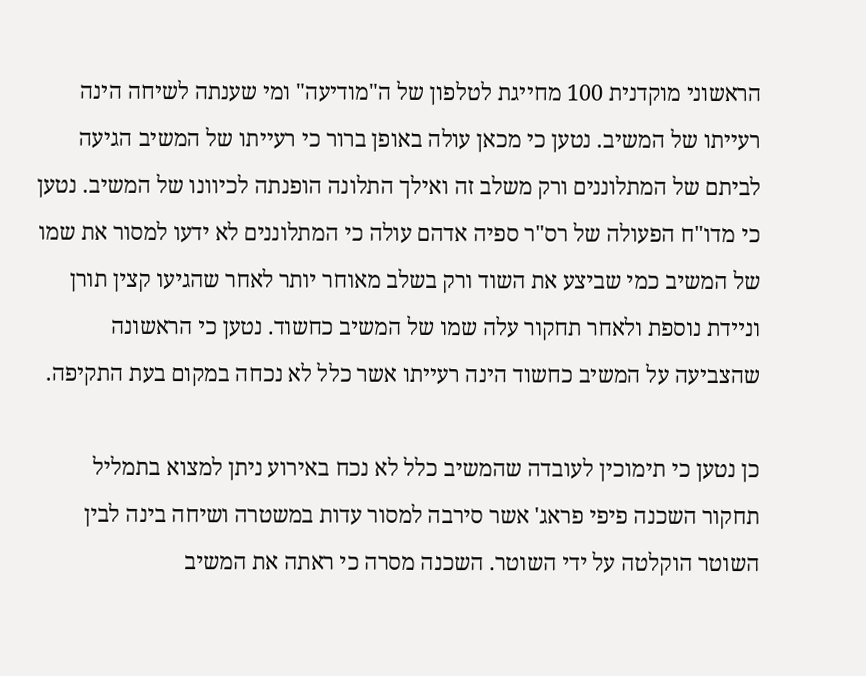הראשוני מוקדנית 100 מחייגת לטלפון של ה"מודיעה" ומי שענתה לשיחה הינה רעייתו של המשיב. נטען כי מכאן עולה באופן ברור כי רעייתו של המשיב הגיעה לביתם של המתלוננים ורק משלב זה ואילך התלונה הופנתה לכיוונו של המשיב. נטען כי מדו"ח הפעולה של רס"ר ספיה אדהם עולה כי המתלוננים לא ידעו למסור את שמו של המשיב כמי שביצע את השוד ורק בשלב מאוחר יותר לאחר שהגיעו קצין תורן וניידת נוספת ולאחר תחקור עלה שמו של המשיב כחשוד. נטען כי הראשונה שהצביעה על המשיב כחשוד הינה רעייתו אשר כלל לא נכחה במקום בעת התקיפה.

כן נטען כי תימוכין לעובדה שהמשיב כלל לא נכח באירוע ניתן למצוא בתמליל תחקור השכנה פיפי פראג' אשר סירבה למסור עדות במשטרה ושיחה בינה לבין השוטר הוקלטה על ידי השוטר. השכנה מסרה כי ראתה את המשיב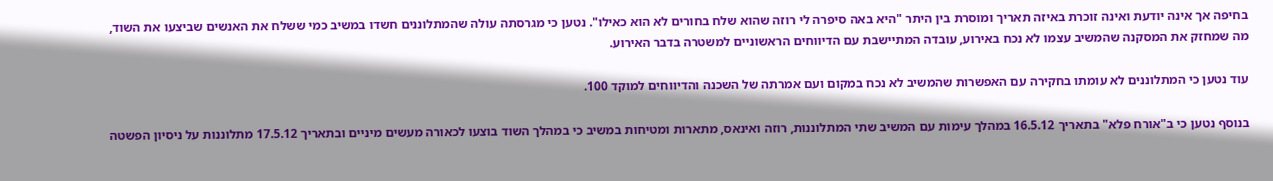בחיפה אך אינה יודעת ואינה זוכרת באיזה תאריך ומוסרת בין היתר "היא באה סיפרה לי רוזה שהוא שלח בחורים לא הוא כאילו". נטען כי מגרסתה עולה שהמתלוננים חשדו במשיב כמי ששלח את האנשים שביצעו את השוד, מה שמחזק את המסקנה שהמשיב עצמו לא נכח באירוע, עובדה המתיישבת עם הדיווחים הראשוניים למשטרה בדבר האירוע.

עוד נטען כי המתלוננים לא עומתו בחקירה עם האפשרות שהמשיב לא נכח במקום ועם אמרתה של השכנה והדיווחים למוקד 100.

בנוסף נטען כי ב"אורח פלא" בתאריך 16.5.12 במהלך עימות עם המשיב שתי המתלוננות, רוזה ואינאס, מתארות ומטיחות במשיב כי במהלך השוד בוצעו לכאורה מעשים מיניים ובתאריך 17.5.12 מתלוננות על ניסיון הפשטה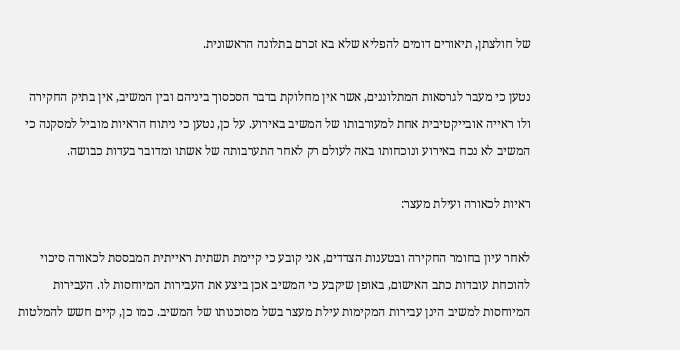של חולצתן, תיאורים דומים להפליא שלא בא זכרם בתלונה הראשונית.

נטען כי מעבר לגרסאות המתלוננים, אשר אין מחלוקת בדבר הסכסוך ביניהם ובין המשיב, אין בתיק החקירה ולו ראייה אובייקטיבית אחת למעורבותו של המשיב באירוע. על כן, נטען כי ניתוח הראיות מוביל למסקנה כי המשיב לא נכח באירוע ונוכחותו באה לעולם רק לאחר התערבותה של אשתו ומדובר בעדות כבושה.

ראיות לכאורה ועילת מעצר:

לאחר עיון בחומר החקירה ובטענות הצדדים, אני קובע כי קיימת תשתית ראייתית המבססת לכאורה סיכוי להוכחת עובדות כתב האישום, באופן שיקבע כי המשיב אכן ביצע את העבירות המיוחסות לו. העבירות המיוחסות למשיב הינן עבירות המקימות עילת מעצר בשל מסוכנותו של המשיב. כמו כן, קיים חשש להמלטות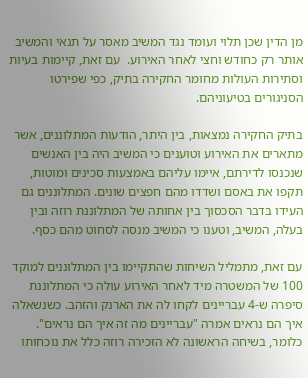מן הדין שכן תלוי ועומד נגד המשיב מאסר על תנאי והמשיב אותר רק כחודש וחצי לאחר האירוע.  עם זאת, קיימות בעיות וסתירות העולות מחומר החקירה בתיק, כפי שפירטו הסניגורים בטיעוניהם.

בתיק החקירה נמצאות, בין היתר, הודעות המתלוננים, אשר מתארים את האירוע וטוענים כי המשיב היה בין האנשים שנכנסו לדירתם, איימו עליהם באמצעות סכינים ומוטות, תקפו את באסם ושדדו מהם חפצים שונים. המתלוננים גם העידו בדבר הסכסוך בין אחותה של המתלוננת רוזה ובין בעלה, המשיב, וטענו כי המשיב מנסה לסחוט מהם כסף.

עם זאת, מתמליל השיחות שהתקיימו בין המתלוננים למוקד 100 של המשטרה מיד לאחר האירוע עולה כי המתלוננת סיפרה ש-4 עבריינים לקחו לה את הארנק והזהב. כשנשאלה איך הם נראים אמרה "עבריינים מה זה איך הם נראים". כלומר, בשיחה הראשונה לא הזכירה רוזה כלל את נוכחותו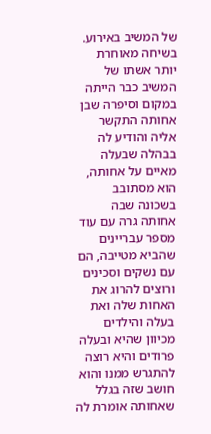של המשיב באירוע. בשיחה מאוחרת יותר אשתו של המשיב כבר הייתה במקום וסיפרה שבן אחותה התקשר אליה והודיע לה בבהלה שבעלה מאיים על אחותה, הוא מסתובב בשכונה שבה אחותה גרה עם עוד מספר עבריינים שהביא מטייבה, הם עם נשקים וסכינים ורוצים להרוג את האחות שלה ואת בעלה והילדים מכיוון שהיא ובעלה פרודים והיא רוצה להתגרש ממנו והוא חושב שזה בגלל שאחותה אומרת לה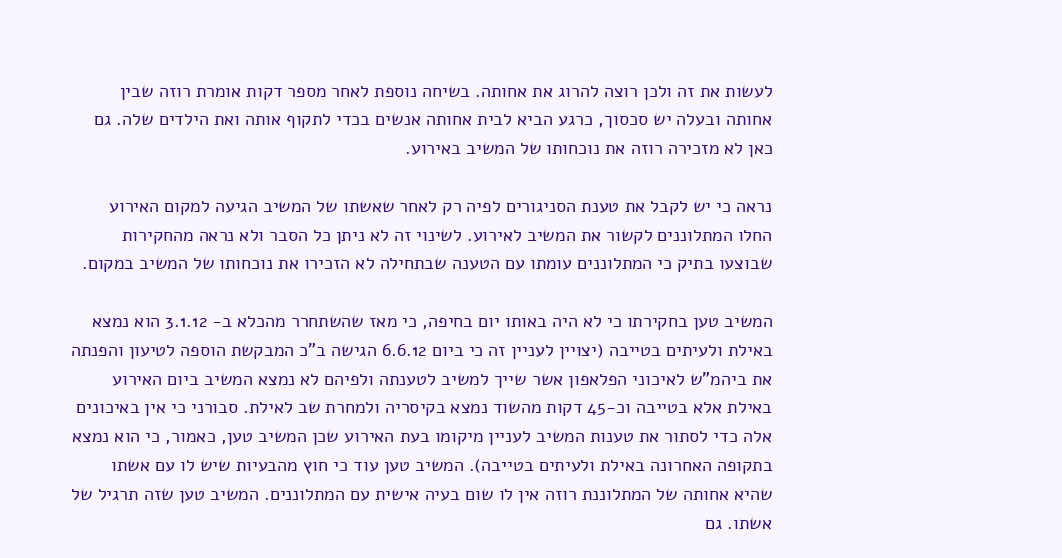לעשות את זה ולכן רוצה להרוג את אחותה. בשיחה נוספת לאחר מספר דקות אומרת רוזה שבין אחותה ובעלה יש סכסוך, כרגע הביא לבית אחותה אנשים בכדי לתקוף אותה ואת הילדים שלה. גם כאן לא מזכירה רוזה את נוכחותו של המשיב באירוע.

נראה כי יש לקבל את טענת הסניגורים לפיה רק לאחר שאשתו של המשיב הגיעה למקום האירוע החלו המתלוננים לקשור את המשיב לאירוע. לשינוי זה לא ניתן כל הסבר ולא נראה מהחקירות שבוצעו בתיק כי המתלוננים עומתו עם הטענה שבתחילה לא הזכירו את נוכחותו של המשיב במקום.

המשיב טען בחקירתו כי לא היה באותו יום בחיפה, כי מאז שהשתחרר מהכלא ב- 3.1.12 הוא נמצא באילת ולעיתים בטייבה (יצויין לעניין זה כי ביום 6.6.12 הגישה ב"כ המבקשת הוספה לטיעון והפנתה את ביהמ"ש לאיכוני הפלאפון אשר שייך למשיב לטענתה ולפיהם לא נמצא המשיב ביום האירוע באילת אלא בטייבה וכ-45 דקות מהשוד נמצא בקיסריה ולמחרת שב לאילת. סבורני כי אין באיכונים אלה כדי לסתור את טענות המשיב לעניין מיקומו בעת האירוע שכן המשיב טען, כאמור, כי הוא נמצא בתקופה האחרונה באילת ולעיתים בטייבה). המשיב טען עוד כי חוץ מהבעיות שיש לו עם אשתו שהיא אחותה של המתלוננת רוזה אין לו שום בעיה אישית עם המתלוננים. המשיב טען שזה תרגיל של אשתו. גם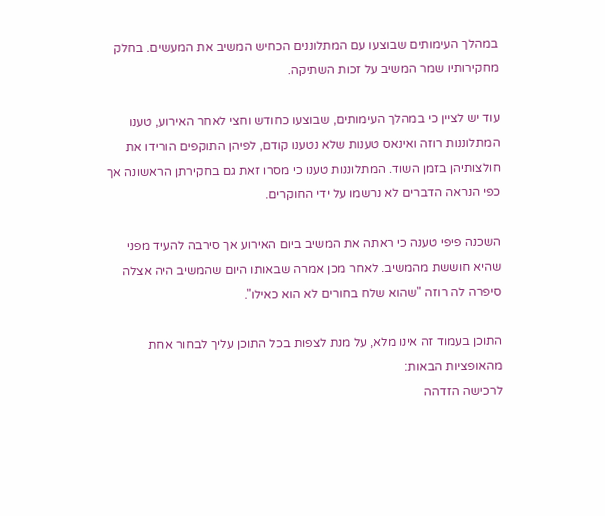במהלך העימותים שבוצעו עם המתלוננים הכחיש המשיב את המעשים. בחלק מחקירותיו שמר המשיב על זכות השתיקה.

עוד יש לציין כי במהלך העימותים, שבוצעו כחודש וחצי לאחר האירוע, טענו המתלוננות רוזה ואינאס טענות שלא נטענו קודם, לפיהן התוקפים הורידו את חולצותיהן בזמן השוד. המתלוננות טענו כי מסרו זאת גם בחקירתן הראשונה אך כפי הנראה הדברים לא נרשמו על ידי החוקרים.

השכנה פיפי טענה כי ראתה את המשיב ביום האירוע אך סירבה להעיד מפני שהיא חוששת מהמשיב. לאחר מכן אמרה שבאותו היום שהמשיב היה אצלה סיפרה לה רוזה "שהוא שלח בחורים לא הוא כאילו".

התוכן בעמוד זה אינו מלא, על מנת לצפות בכל התוכן עליך לבחור אחת מהאופציות הבאות:
לרכישה הזדהה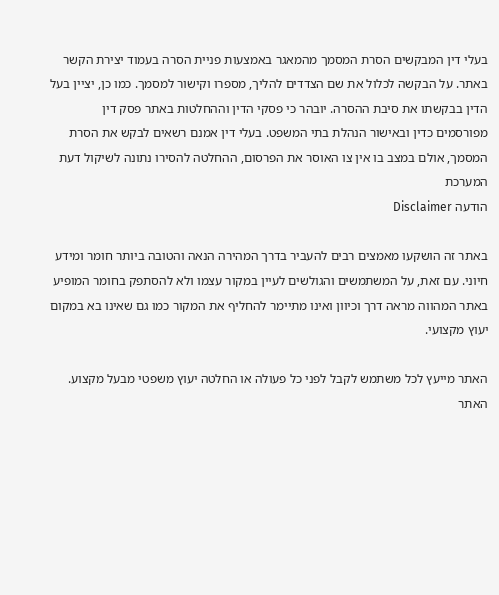בעלי דין המבקשים הסרת המסמך מהמאגר באמצעות פניית הסרה בעמוד יצירת הקשר באתר. על הבקשה לכלול את שם הצדדים להליך, מספרו וקישור למסמך. כמו כן, יציין בעל הדין בבקשתו את סיבת ההסרה. יובהר כי פסקי הדין וההחלטות באתר פסק דין מפורסמים כדין ובאישור הנהלת בתי המשפט. בעלי דין אמנם רשאים לבקש את הסרת המסמך, אולם במצב בו אין צו האוסר את הפרסום, ההחלטה להסירו נתונה לשיקול דעת המערכת
הודעה Disclaimer

באתר זה הושקעו מאמצים רבים להעביר בדרך המהירה הנאה והטובה ביותר חומר ומידע חיוני. עם זאת, על המשתמשים והגולשים לעיין במקור עצמו ולא להסתפק בחומר המופיע באתר המהווה מראה דרך וכיוון ואינו מתיימר להחליף את המקור כמו גם שאינו בא במקום יעוץ מקצועי.

האתר מייעץ לכל משתמש לקבל לפני כל פעולה או החלטה יעוץ משפטי מבעל מקצוע. האתר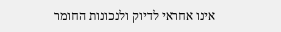אינו אחראי לדיוק ולנכונות החומר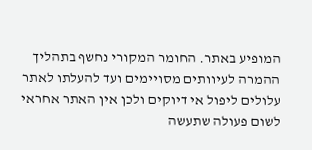המופיע באתר. החומר המקורי נחשף בתהליך ההמרה לעיוותים מסויימים ועד להעלתו לאתר עלולים ליפול אי דיוקים ולכן אין האתר אחראי לשום פעולה שתעשה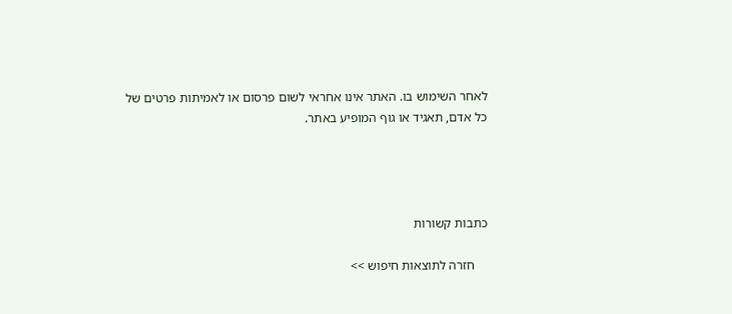לאחר השימוש בו. האתר אינו אחראי לשום פרסום או לאמיתות פרטים של כל אדם, תאגיד או גוף המופיע באתר.




כתבות קשורות

    חזרה לתוצאות חיפוש >>